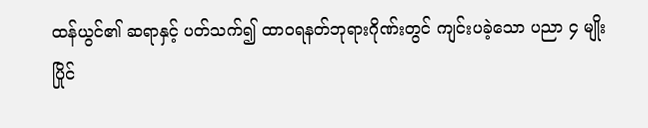ထန်ယွင်၏ ဆရာနှင့် ပတ်သက်၍ ထာဝရနတ်ဘုရားဂိုဏ်းတွင် ကျင်းပခဲ့သော ပညာ ၄ မျိုး ပြိုင်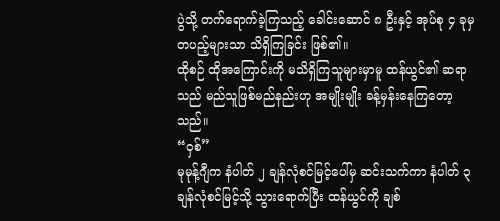ပွဲသို့ တက်ရောက်ခဲ့ကြသည့် ခေါင်းဆောင် ၈ ဦးနှင့် အုပ်စု ၄ ခုမှ တပည့်များသာ သိရှိကြခြင်း ဖြစ်၏။
ထိုစဉ် ထိုအကြောင်းကို မသိရှိကြသူများမှာမူ ထန်ယွင်၏ ဆရာသည် မည်သူဖြစ်မည်နည်းဟု အမျိုးမျိုး ခန့်မှန်းနေကြတော့သည်။
“ဝှစ်”
မုမုန့်ဂျီက နံပါတ် ၂ ချန်လုံစင်မြင့်ပေါ်မှ ဆင်းသက်ကာ နံပါတ် ၃ ချန်လုံစင်မြင့်သို့ သွားရောက်ပြီး ထန်ယွင်ကို ချစ်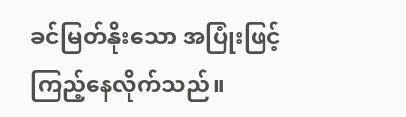ခင်မြတ်နိုးသော အပြုံးဖြင့် ကြည့်နေလိုက်သည်။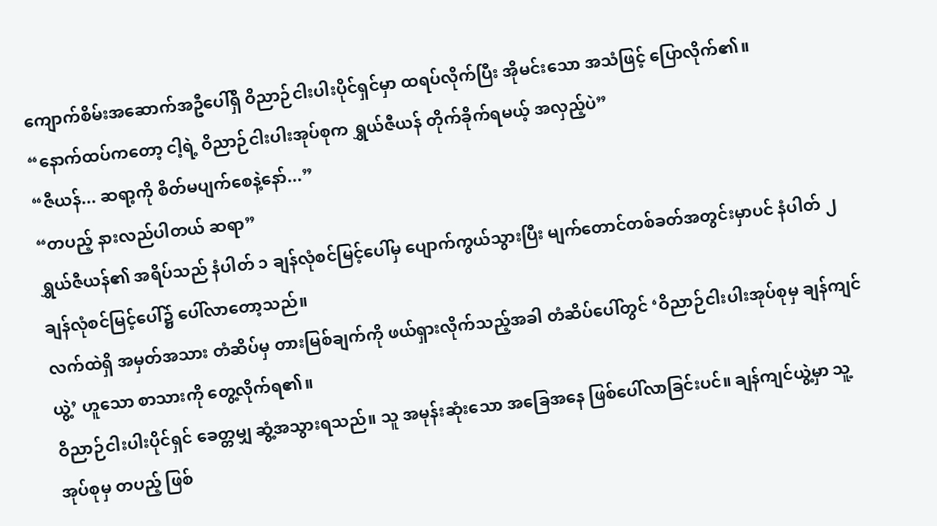ကျောက်စိမ်းအဆောက်အဦပေါ်ရှိ ဝိညာဉ်ငါးပါးပိုင်ရှင်မှာ ထရပ်လိုက်ပြီး အိုမင်းသော အသံဖြင့် ပြောလိုက်၏။
“နောက်ထပ်ကတော့ ငါ့ရဲ့ ဝိညာဉ်ငါးပါးအုပ်စုက ရွှယ်ဇီယန် တိုက်ခိုက်ရမယ့် အလှည့်ပဲ”
“ဇီယန်... ဆရာ့ကို စိတ်မပျက်စေနဲ့နော်...”
“တပည့် နားလည်ပါတယ် ဆရာ”
ရွှယ်ဇီယန်၏ အရိပ်သည် နံပါတ် ၁ ချန်လုံစင်မြင့်ပေါ်မှ ပျောက်ကွယ်သွားပြီး မျက်တောင်တစ်ခတ်အတွင်းမှာပင် နံပါတ် ၂ ချန်လုံစင်မြင့်ပေါ်၌ ပေါ်လာတော့သည်။
လက်ထဲရှိ အမှတ်အသား တံဆိပ်မှ တားမြစ်ချက်ကို ဖယ်ရှားလိုက်သည့်အခါ တံဆိပ်ပေါ်တွင် ‘ဝိညာဉ်ငါးပါးအုပ်စုမှ ချန်ကျင်ယွဲ့’ ဟူသော စာသားကို တွေ့လိုက်ရ၏။
ဝိညာဉ်ငါးပါးပိုင်ရှင် ခေတ္တမျှ ဆွံ့အသွားရသည်။ သူ အမုန်းဆုံးသော အခြေအနေ ဖြစ်ပေါ်လာခြင်းပင်။ ချန်ကျင်ယွဲ့မှာ သူ့အုပ်စုမှ တပည့် ဖြစ်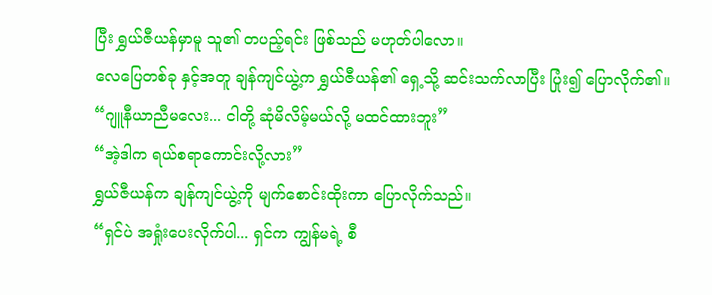ပြီး ရွှယ်ဇီယန်မှာမူ သူ၏ တပည့်ရင်း ဖြစ်သည် မဟုတ်ပါလော။
လေပြေတစ်ခု နှင့်အတူ ချန်ကျင်ယွဲ့က ရွှယ်ဇီယန်၏ ရှေ့သို့ ဆင်းသက်လာပြီး ပြုံး၍ ပြောလိုက်၏။
“ဂျူနီယာညီမလေး... ငါတို့ ဆုံမိလိမ့်မယ်လို့ မထင်ထားဘူး”
“အဲ့ဒါက ရယ်စရာကောင်းလို့လား”
ရွှယ်ဇီယန်က ချန်ကျင်ယွဲ့ကို မျက်စောင်းထိုးကာ ပြောလိုက်သည်။
“ရှင်ပဲ အရှုံးပေးလိုက်ပါ... ရှင်က ကျွန်မရဲ့ စီ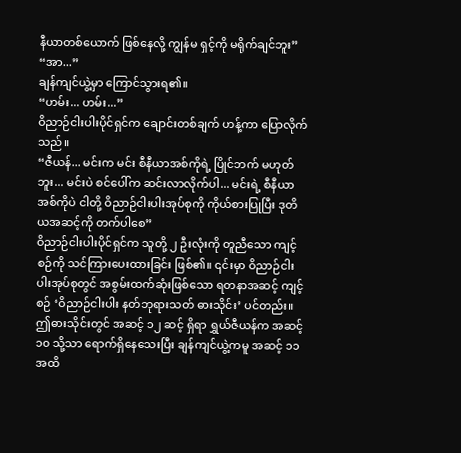နီယာတစ်ယောက် ဖြစ်နေလို့ ကျွန်မ ရှင့်ကို မရိုက်ချင်ဘူး”
“အာ...”
ချန်ကျင်ယွဲ့မှာ ကြောင်သွားရ၏။
“ဟမ်း... ဟမ်း...”
ဝိညာဉ်ငါးပါးပိုင်ရှင်က ချောင်းတစ်ချက် ဟန့်ကာ ပြောလိုက်သည်။
“ဇီယန်... မင်းက မင်း စီနီယာအစ်ကိုရဲ့ ပြိုင်ဘက် မဟုတ်ဘူး... မင်းပဲ စင်ပေါ်က ဆင်းလာလိုက်ပါ... မင်းရဲ့ စီနီယာအစ်ကိုပဲ ငါတို့ ဝိညာဉ်ငါးပါးအုပ်စုကို ကိုယ်စားပြုပြီး ဒုတိယအဆင့်ကို တက်ပါစေ”
ဝိညာဉ်ငါးပါးပိုင်ရှင်က သူတို့ ၂ ဦးလုံးကို တူညီသော ကျင့်စဉ်ကို သင်ကြားပေးထားခြင်း ဖြစ်၏။ ၎င်းမှာ ဝိညာဉ်ငါးပါးအုပ်စုတွင် အစွမ်းထက်ဆုံးဖြစ်သော ရတနာအဆင့် ကျင့်စဉ် ‘ဝိညာဉ်ငါးပါး နတ်ဘုရားသတ် ဓားသိုင်း’ ပင်တည်း။
ဤဓားသိုင်းတွင် အဆင့် ၁၂ ဆင့် ရှိရာ ရွှယ်ဇီယန်က အဆင့် ၁၀ သို့သာ ရောက်ရှိနေသေးပြီး ချန်ကျင်ယွဲ့ကမူ အဆင့် ၁၁ အထိ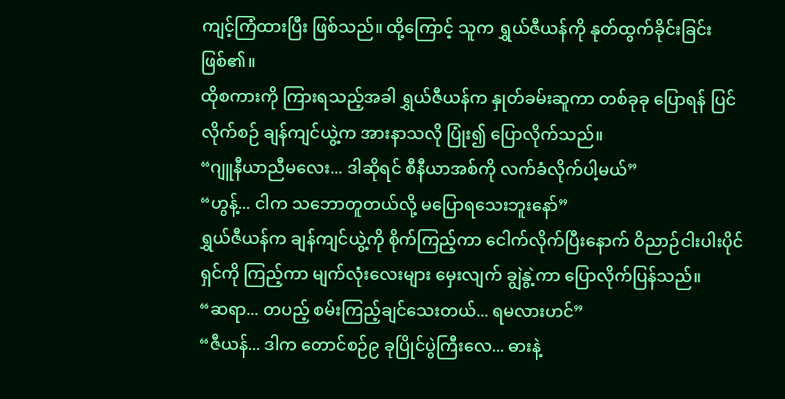ကျင့်ကြံထားပြီး ဖြစ်သည်။ ထို့ကြောင့် သူက ရွှယ်ဇီယန်ကို နုတ်ထွက်ခိုင်းခြင်း ဖြစ်၏။
ထိုစကားကို ကြားရသည့်အခါ ရွှယ်ဇီယန်က နှုတ်ခမ်းဆူကာ တစ်ခုခု ပြောရန် ပြင်လိုက်စဉ် ချန်ကျင်ယွဲ့က အားနာသလို ပြုံး၍ ပြောလိုက်သည်။
“ဂျူနီယာညီမလေး... ဒါဆိုရင် စီနီယာအစ်ကို လက်ခံလိုက်ပါ့မယ်”
“ဟွန့်... ငါက သဘောတူတယ်လို့ မပြောရသေးဘူးနော်”
ရွှယ်ဇီယန်က ချန်ကျင်ယွဲ့ကို စိုက်ကြည့်ကာ ငေါက်လိုက်ပြီးနောက် ဝိညာဉ်ငါးပါးပိုင်ရှင်ကို ကြည့်ကာ မျက်လုံးလေးများ မှေးလျက် ချွဲနွဲ့ကာ ပြောလိုက်ပြန်သည်။
“ဆရာ... တပည့် စမ်းကြည့်ချင်သေးတယ်... ရမလားဟင်”
“ဇီယန်... ဒါက တောင်စဉ်၉ ခုပြိုင်ပွဲကြီးလေ... ဓားနဲ့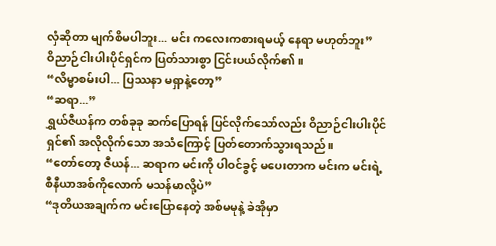လှံဆိုတာ မျက်စိမပါဘူး... မင်း ကလေးကစားရမယ့် နေရာ မဟုတ်ဘူး”
ဝိညာဉ်ငါးပါးပိုင်ရှင်က ပြတ်သားစွာ ငြင်းပယ်လိုက်၏။
“လိမ္မာစမ်းပါ... ပြဿနာ မရှာနဲ့တော့”
“ဆရာ...”
ရွှယ်ဇီယန်က တစ်ခုခု ဆက်ပြောရန် ပြင်လိုက်သော်လည်း ဝိညာဉ်ငါးပါးပိုင်ရှင်၏ အလိုလိုက်သော အသံကြောင့် ပြတ်တောက်သွားရသည်။
“တော်တော့ ဇီယန်... ဆရာက မင်းကို ပါဝင်ခွင့် မပေးတာက မင်းက မင်းရဲ့ စီနီယာအစ်ကိုလောက် မသန်မာလို့ပဲ”
“ဒုတိယအချက်က မင်းပြောနေတဲ့ အစ်မမုနဲ့ ခဲအိုမှာ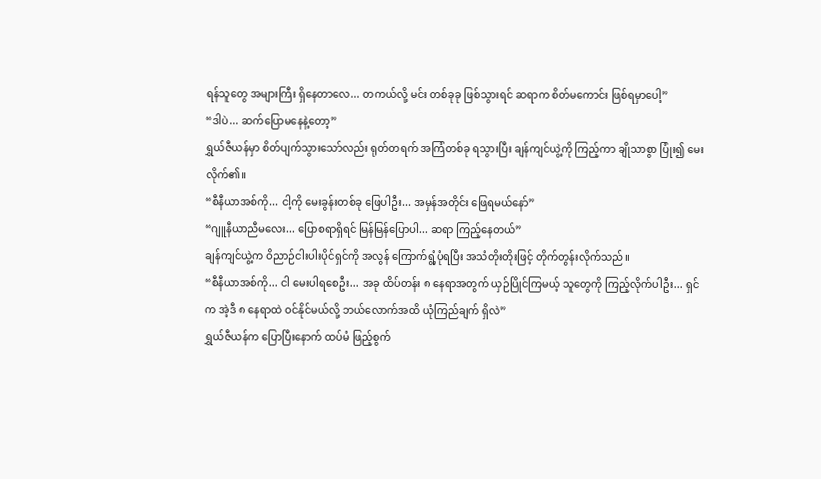ရန်သူတွေ အများကြီး ရှိနေတာလေ... တကယ်လို့ မင်း တစ်ခုခု ဖြစ်သွားရင် ဆရာက စိတ်မကောင်း ဖြစ်ရမှာပေါ့”
“ဒါပဲ... ဆက်ပြောမနေနဲ့တော့”
ရွှယ်ဇီယန်မှာ စိတ်ပျက်သွားသော်လည်း ရုတ်တရက် အကြံတစ်ခု ရသွားပြီး ချန်ကျင်ယွဲ့ကို ကြည့်ကာ ချိုသာစွာ ပြုံး၍ မေးလိုက်၏။
“စီနီယာအစ်ကို... ငါ့ကို မေးခွန်းတစ်ခု ဖြေပါဦး... အမှန်အတိုင်း ဖြေရမယ်နော်”
“ဂျူနီယာညီမလေး... ပြောစရာရှိရင် မြန်မြန်ပြောပါ... ဆရာ ကြည့်နေတယ်”
ချန်ကျင်ယွဲ့က ဝိညာဉ်ငါးပါးပိုင်ရှင်ကို အလွန် ကြောက်ရွံ့ပုံရပြီး အသံတိုးတိုးဖြင့် တိုက်တွန်းလိုက်သည်။
“စီနီယာအစ်ကို... ငါ မေးပါရစေဦး... အခု ထိပ်တန်း ၈ နေရာအတွက် ယှဉ်ပြိုင်ကြမယ့် သူတွေကို ကြည့်လိုက်ပါဦး... ရှင်က အဲ့ဒီ ၈ နေရာထဲ ဝင်နိုင်မယ်လို့ ဘယ်လောက်အထိ ယုံကြည်ချက် ရှိလဲ”
ရွှယ်ဇီယန်က ပြောပြီးနောက် ထပ်မံ ဖြည့်စွက်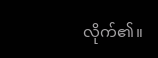လိုက်၏။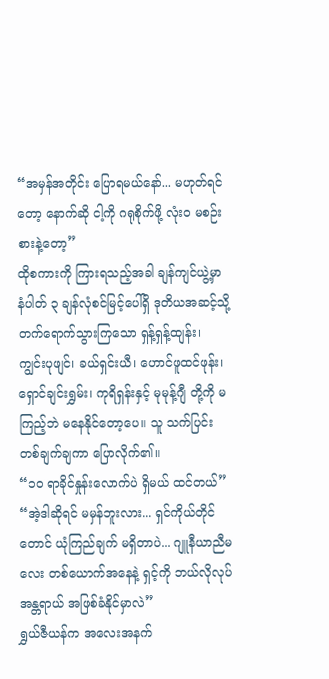“အမှန်အတိုင်း ပြောရမယ်နော်... မဟုတ်ရင်တော့ နောက်ဆို ငါ့ကို ဂရုစိုက်ဖို့ လုံးဝ မစဉ်းစားနဲ့တော့”
ထိုစကားကို ကြားရသည့်အခါ ချန်ကျင်ယွဲ့မှာ နံပါတ် ၃ ချန်လုံစင်မြင့်ပေါ်ရှိ ဒုတိယအဆင့်သို့ တက်ရောက်သွားကြသော ရှန့်ရှန့်ထျန်း၊ ကျွင်းပုဖျင်၊ ခယ်ရှင်းယီ၊ ဟောင်ဖူထင်ဖုန်း၊ ရှောင်ချင်းရွှမ်း၊ ကုရိရှန်းနှင့် မုမုန့်ဂျီ တို့ကို မကြည့်ဘဲ မနေနိုင်တော့ပေ။ သူ သက်ပြင်းတစ်ချက်ချကာ ပြောလိုက်၏။
“၁၀ ရာခိုင်နှုန်းလောက်ပဲ ရှိမယ် ထင်တယ်”
“အဲ့ဒါဆိုရင် မမှန်ဘူးလား... ရှင်ကိုယ်တိုင်တောင် ယုံကြည်ချက် မရှိတာပဲ... ဂျူနီယာညီမလေး တစ်ယောက်အနေနဲ့ ရှင့်ကို ဘယ်လိုလုပ် အန္တရာယ် အဖြစ်ခံနိုင်မှာလဲ”
ရွှယ်ဇီယန်က အလေးအနက်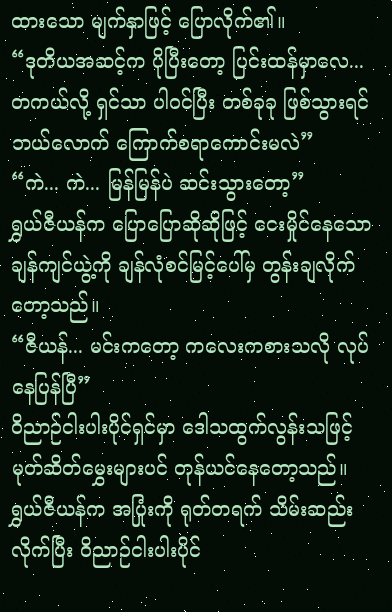ထားသော မျက်နှာဖြင့် ပြောလိုက်၏။
“ဒုတိယအဆင့်က ပိုပြီးတော့ ပြင်းထန်မှာလေ... တကယ်လို့ ရှင်သာ ပါဝင်ပြီး တစ်ခုခု ဖြစ်သွားရင် ဘယ်လောက် ကြောက်စရာကောင်းမလဲ”
“ကဲ... ကဲ... မြန်မြန်ပဲ ဆင်းသွားတော့”
ရွှယ်ဇီယန်က ပြောပြောဆိုဆိုဖြင့် ငေးမှိုင်နေသော ချန်ကျင်ယွဲ့ကို ချန်လုံစင်မြင့်ပေါ်မှ တွန်းချလိုက်တော့သည်။
“ဇီယန်... မင်းကတော့ ကလေးကစားသလို လုပ်နေပြန်ပြီ”
ဝိညာဉ်ငါးပါးပိုင်ရှင်မှာ ဒေါသထွက်လွန်းသဖြင့် မုတ်ဆိတ်မွှေးများပင် တုန်ယင်နေတော့သည်။
ရွှယ်ဇီယန်က အပြုံးကို ရုတ်တရက် သိမ်းဆည်းလိုက်ပြီး ဝိညာဉ်ငါးပါးပိုင်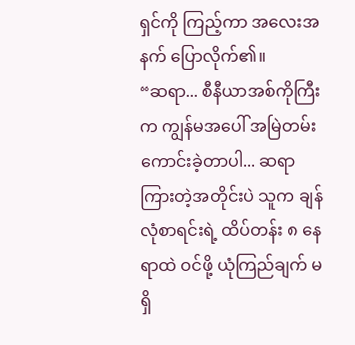ရှင်ကို ကြည့်ကာ အလေးအနက် ပြောလိုက်၏။
“ဆရာ... စီနီယာအစ်ကိုကြီးက ကျွန်မအပေါ် အမြဲတမ်း ကောင်းခဲ့တာပါ... ဆရာ ကြားတဲ့အတိုင်းပဲ သူက ချန်လုံစာရင်းရဲ့ ထိပ်တန်း ၈ နေရာထဲ ဝင်ဖို့ ယုံကြည်ချက် မရှိ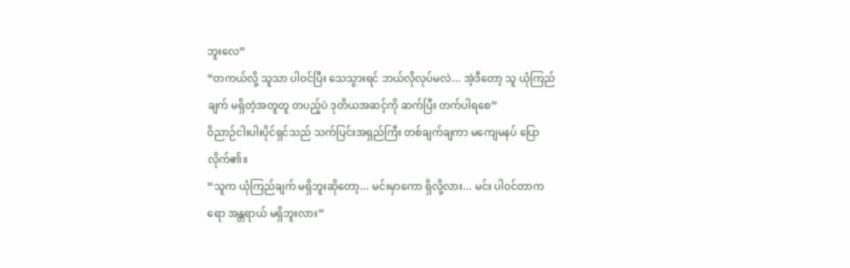ဘူးလေ”
“တကယ်လို့ သူသာ ပါဝင်ပြီး သေသွားရင် ဘယ်လိုလုပ်မလဲ... အဲ့ဒီတော့ သူ ယုံကြည်ချက် မရှိတဲ့အတူတူ တပည့်ပဲ ဒုတိယအဆင့်ကို ဆက်ပြီး တက်ပါရစေ”
ဝိညာဉ်ငါးပါးပိုင်ရှင်သည် သက်ပြင်းအရှည်ကြီး တစ်ချက်ချကာ မကျေမနပ် ပြောလိုက်၏။
“သူက ယုံကြည်ချက် မရှိဘူးဆိုတော့... မင်းမှာကော ရှိလို့လား... မင်း ပါဝင်တာကရော အန္တရာယ် မရှိဘူးလား”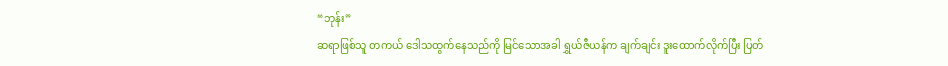“ဘုန်း”
ဆရာဖြစ်သူ တကယ် ဒေါသထွက်နေသည်ကို မြင်သောအခါ ရွှယ်ဇီယန်က ချက်ချင်း ဒူးထောက်လိုက်ပြီး ပြတ်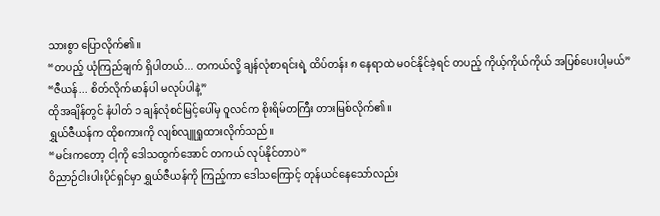သားစွာ ပြောလိုက်၏။
“တပည့် ယုံကြည်ချက် ရှိပါတယ်... တကယ်လို့ ချန်လုံစာရင်းရဲ့ ထိပ်တန်း ၈ နေရာထဲ မဝင်နိုင်ခဲ့ရင် တပည့် ကိုယ့်ကိုယ်ကိုယ် အပြစ်ပေးပါ့မယ်”
“ဇီယန်... စိတ်လိုက်မာန်ပါ မလုပ်ပါနဲ့”
ထိုအချိန်တွင် နံပါတ် ၁ ချန်လုံစင်မြင့်ပေါ်မှ ဝူလင်က စိုးရိမ်တကြီး တားမြစ်လိုက်၏။
ရွှယ်ဇီယန်က ထိုစကားကို လျစ်လျူရှုထားလိုက်သည်။
“မင်းကတော့ ငါ့ကို ဒေါသထွက်အောင် တကယ် လုပ်နိုင်တာပဲ”
ဝိညာဉ်ငါးပါးပိုင်ရှင်မှာ ရွှယ်ဇီယန်ကို ကြည့်ကာ ဒေါသကြောင့် တုန်ယင်နေသော်လည်း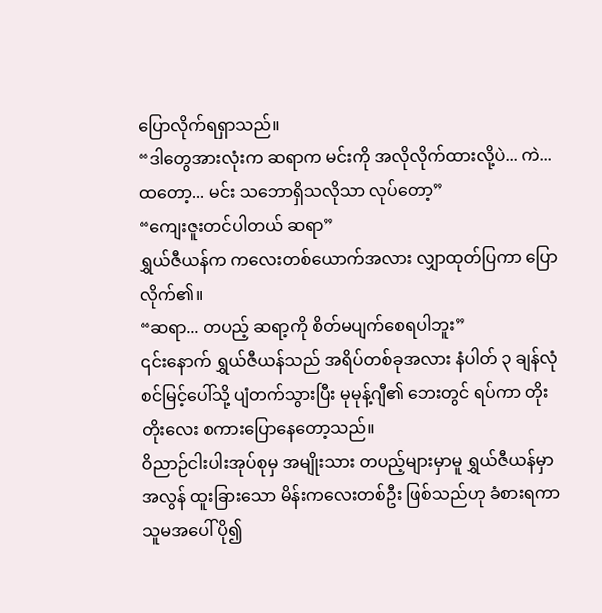ပြောလိုက်ရရှာသည်။
“ဒါတွေအားလုံးက ဆရာက မင်းကို အလိုလိုက်ထားလို့ပဲ... ကဲ... ထတော့... မင်း သဘောရှိသလိုသာ လုပ်တော့”
“ကျေးဇူးတင်ပါတယ် ဆရာ”
ရွှယ်ဇီယန်က ကလေးတစ်ယောက်အလား လျှာထုတ်ပြကာ ပြောလိုက်၏။
“ဆရာ... တပည့် ဆရာ့ကို စိတ်မပျက်စေရပါဘူး”
၎င်းနောက် ရွှယ်ဇီယန်သည် အရိပ်တစ်ခုအလား နံပါတ် ၃ ချန်လုံစင်မြင့်ပေါ်သို့ ပျံတက်သွားပြီး မုမုန့်ဂျီ၏ ဘေးတွင် ရပ်ကာ တိုးတိုးလေး စကားပြောနေတော့သည်။
ဝိညာဉ်ငါးပါးအုပ်စုမှ အမျိုးသား တပည့်များမှာမူ ရွှယ်ဇီယန်မှာ အလွန် ထူးခြားသော မိန်းကလေးတစ်ဦး ဖြစ်သည်ဟု ခံစားရကာ သူမအပေါ် ပို၍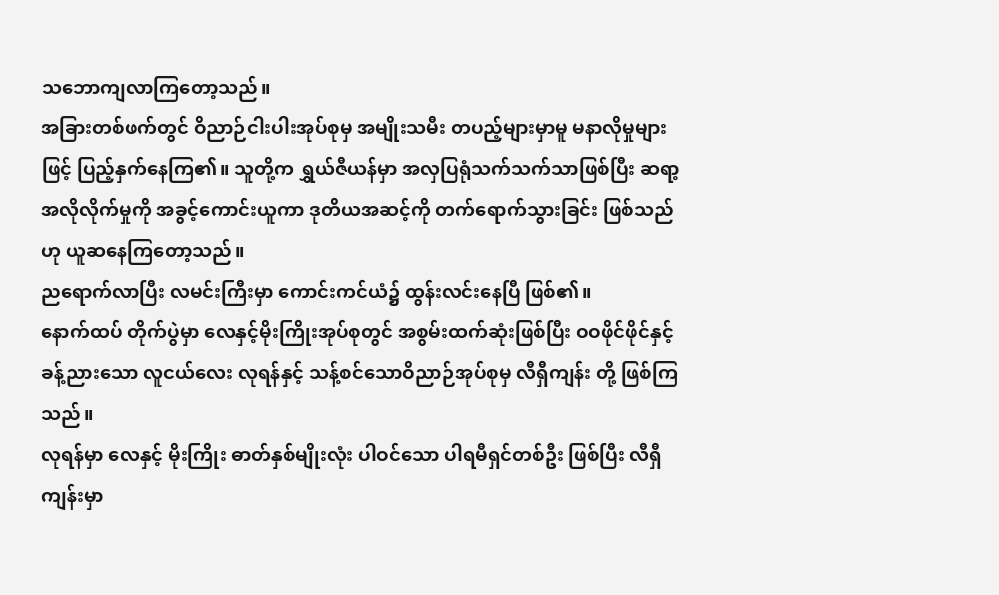သဘောကျလာကြတော့သည်။
အခြားတစ်ဖက်တွင် ဝိညာဉ်ငါးပါးအုပ်စုမှ အမျိုးသမီး တပည့်များမှာမူ မနာလိုမှုများဖြင့် ပြည့်နှက်နေကြ၏။ သူတို့က ရွှယ်ဇီယန်မှာ အလှပြရုံသက်သက်သာဖြစ်ပြီး ဆရာ့အလိုလိုက်မှုကို အခွင့်ကောင်းယူကာ ဒုတိယအဆင့်ကို တက်ရောက်သွားခြင်း ဖြစ်သည်ဟု ယူဆနေကြတော့သည်။
ညရောက်လာပြီး လမင်းကြီးမှာ ကောင်းကင်ယံ၌ ထွန်းလင်းနေပြီ ဖြစ်၏။
နောက်ထပ် တိုက်ပွဲမှာ လေနှင့်မိုးကြိုးအုပ်စုတွင် အစွမ်းထက်ဆုံးဖြစ်ပြီး ဝဝဖိုင်ဖိုင်နှင့် ခန့်ညားသော လူငယ်လေး လုရန်နှင့် သန့်စင်သောဝိညာဉ်အုပ်စုမှ လီရှီကျန်း တို့ ဖြစ်ကြသည်။
လုရန်မှာ လေနှင့် မိုးကြိုး ဓာတ်နှစ်မျိုးလုံး ပါဝင်သော ပါရမီရှင်တစ်ဦး ဖြစ်ပြီး လီရှီကျန်းမှာ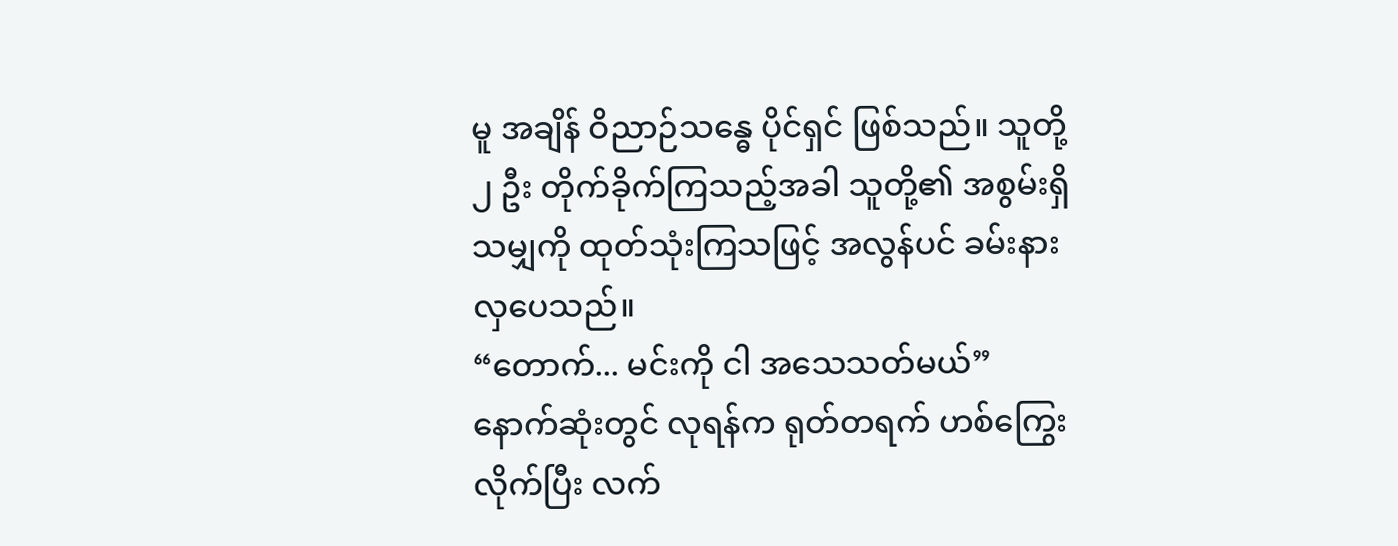မူ အချိန် ဝိညာဉ်သန္ဓေ ပိုင်ရှင် ဖြစ်သည်။ သူတို့ ၂ ဦး တိုက်ခိုက်ကြသည့်အခါ သူတို့၏ အစွမ်းရှိသမျှကို ထုတ်သုံးကြသဖြင့် အလွန်ပင် ခမ်းနားလှပေသည်။
“တောက်... မင်းကို ငါ အသေသတ်မယ်”
နောက်ဆုံးတွင် လုရန်က ရုတ်တရက် ဟစ်ကြွေးလိုက်ပြီး လက်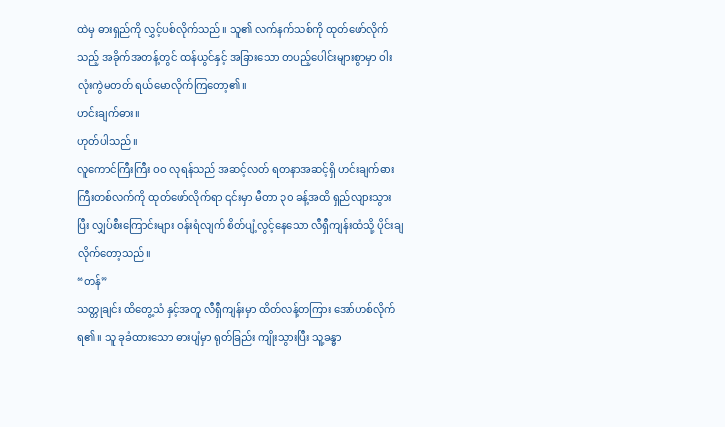ထဲမှ ဓားရှည်ကို လွှင့်ပစ်လိုက်သည်။ သူ၏ လက်နက်သစ်ကို ထုတ်ဖော်လိုက်သည့် အခိုက်အတန့်တွင် ထန်ယွင်နှင့် အခြားသော တပည့်ပေါင်းများစွာမှာ ဝါးလုံးကွဲမတတ် ရယ်မောလိုက်ကြတော့၏။
ဟင်းချက်ဓား။
ဟုတ်ပါသည်။
လူကောင်ကြီးကြီး ဝဝ လုရန်သည် အဆင့်လတ် ရတနာအဆင့်ရှိ ဟင်းချက်ဓားကြီးတစ်လက်ကို ထုတ်ဖော်လိုက်ရာ ၎င်းမှာ မီတာ ၃၀ ခန့်အထိ ရှည်လျားသွားပြီး လျှပ်စီးကြောင်းများ ဝန်းရံလျက် စိတ်ပျံ့လွင့်နေသော လီရှီကျန်းထံသို့ ပိုင်းချလိုက်တော့သည်။
“တန်”
သတ္တုချင်း ထိတွေ့သံ နှင့်အတူ လီရှီကျန်းမှာ ထိတ်လန့်တကြား အော်ဟစ်လိုက်ရ၏။ သူ ခုခံထားသော ဓားပျံမှာ ရုတ်ခြည်း ကျိုးသွားပြီး သူ့ခန္ဓာ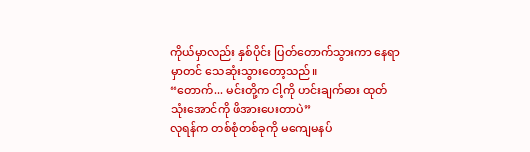ကိုယ်မှာလည်း နှစ်ပိုင်း ပြတ်တောက်သွားကာ နေရာမှာတင် သေဆုံးသွားတော့သည်။
“တောက်... မင်းတို့က ငါ့ကို ဟင်းချက်ဓား ထုတ်သုံးအောင်ကို ဖိအားပေးတာပဲ”
လုရန်က တစ်စုံတစ်ခုကို မကျေမနပ်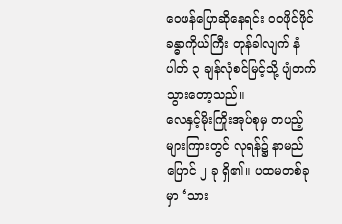ဝေဖန်ပြောဆိုနေရင်း ဝဝဖိုင်ဖိုင် ခန္ဓာကိုယ်ကြီး တုန်ခါလျက် နံပါတ် ၃ ချန်လုံစင်မြင့်သို့ ပျံတက်သွားတော့သည်။
လေနှင့်မိုးကြိုးအုပ်စုမှ တပည့်များကြားတွင် လုရန်၌ နာမည်ပြောင် ၂ ခု ရှိ၏။ ပထမတစ်ခုမှာ ‘သား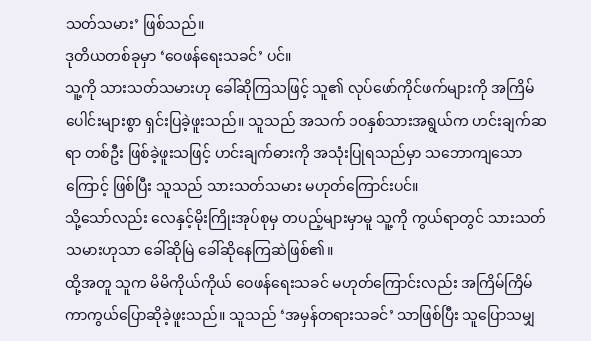သတ်သမား’ ဖြစ်သည်။
ဒုတိယတစ်ခုမှာ ‘ဝေဖန်ရေးသခင်’ ပင်။
သူ့ကို သားသတ်သမားဟု ခေါ်ဆိုကြသဖြင့် သူ၏ လုပ်ဖော်ကိုင်ဖက်များကို အကြိမ်ပေါင်းများစွာ ရှင်းပြခဲ့ဖူးသည်။ သူသည် အသက် ၁၀နှစ်သားအရွယ်က ဟင်းချက်ဆရာ တစ်ဦး ဖြစ်ခဲ့ဖူးသဖြင့် ဟင်းချက်ဓားကို အသုံးပြုရသည်မှာ သဘောကျသောကြောင့် ဖြစ်ပြီး သူသည် သားသတ်သမား မဟုတ်ကြောင်းပင်။
သို့သော်လည်း လေနှင့်မိုးကြိုးအုပ်စုမှ တပည့်များမှာမူ သူ့ကို ကွယ်ရာတွင် သားသတ်သမားဟုသာ ခေါ်ဆိုမြဲ ခေါ်ဆိုနေကြဆဲဖြစ်၏။
ထို့အတူ သူက မိမိကိုယ်ကိုယ် ဝေဖန်ရေးသခင် မဟုတ်ကြောင်းလည်း အကြိမ်ကြိမ် ကာကွယ်ပြောဆိုခဲ့ဖူးသည်။ သူသည် ‘အမှန်တရားသခင်’ သာဖြစ်ပြီး သူပြောသမျှ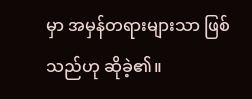မှာ အမှန်တရားများသာ ဖြစ်သည်ဟု ဆိုခဲ့၏။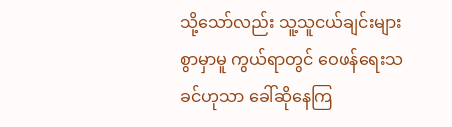သို့သော်လည်း သူ့သူငယ်ချင်းများစွာမှာမူ ကွယ်ရာတွင် ဝေဖန်ရေးသခင်ဟုသာ ခေါ်ဆိုနေကြ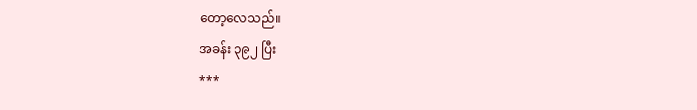တော့လေသည်။
အခန်း ၃၉၂ ပြီး
***